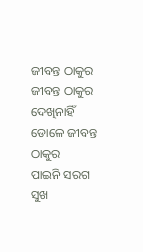ଜୀବନ୍ତ ଠାକୁର
ଜୀବନ୍ତ ଠାକୁର
ଦେଖିନାହିଁ ଡୋଳେ ଜୀବନ୍ତ ଠାକୁର
ପାଇନି ସରଗ ସୁଖ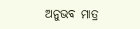ଅନୁଭବ ମାତ୍ର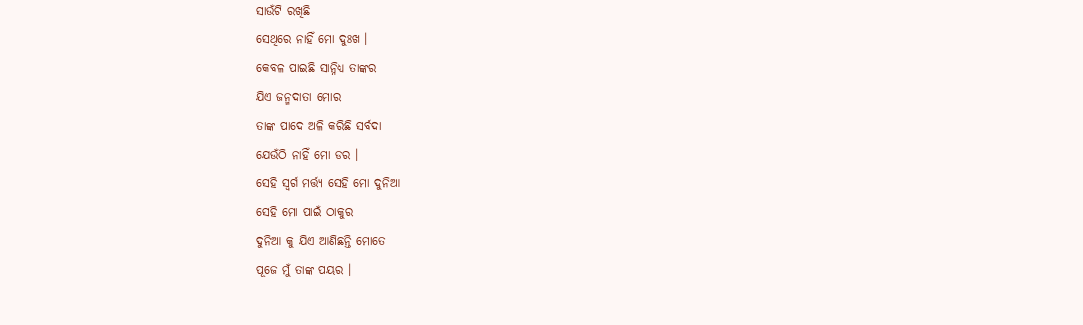ସାଉଁଟି ରଖିଛି
ସେଥିରେ ନାହିଁ ମୋ ଦୁଃଖ ।
କେବଳ ପାଇଛି ସାନ୍ନିଧ୍ଯ ତାଙ୍କର
ଯିଏ ଜନ୍ମଦାତା ମୋର
ତାଙ୍କ ପାଦେ ଅଳି କରିଛି ସର୍ବଦା
ଯେଉଁଠି ନାହିଁ ମୋ ଡର ।
ସେହି ସ୍ବର୍ଗ ମର୍ତ୍ତ୍ୟ ସେହି ମୋ ଦୁନିଆ
ସେହି ମୋ ପାଇଁ ଠାକୁର
ଦୁନିଆ କୁ ଯିଏ ଆଣିଛନ୍ତି ମୋତେ
ପୂଜେ ମୁଁ ତାଙ୍କ ପୟର ।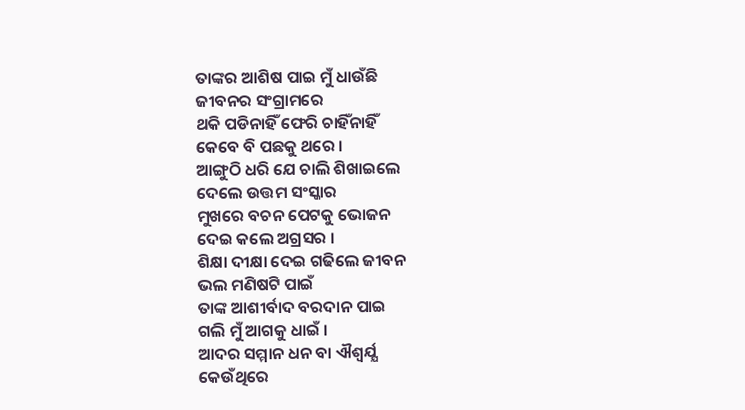ତାଙ୍କର ଆଶିଷ ପାଇ ମୁଁ ଧାଉଁଛି
ଜୀବନର ସଂଗ୍ରାମରେ
ଥକି ପଡିନାହିଁ ଫେରି ଚାହିଁନାହିଁ
କେବେ ବି ପଛକୁ ଥରେ ।
ଆଙ୍ଗୁଠି ଧରି ଯେ ଚାଲି ଶିଖାଇଲେ
ଦେଲେ ଉତ୍ତମ ସଂସ୍କାର
ମୁଖରେ ବଚନ ପେଟକୁ ଭୋଜନ
ଦେଇ କଲେ ଅଗ୍ରସର ।
ଶିକ୍ଷା ଦୀକ୍ଷା ଦେଇ ଗଢିଲେ ଜୀବନ
ଭଲ ମଣିଷଟି ପାଇଁ
ତାଙ୍କ ଆଶୀର୍ବାଦ ବରଦାନ ପାଇ
ଗଲି ମୁଁ ଆଗକୁ ଧାଇଁ ।
ଆଦର ସମ୍ମାନ ଧନ ବା ଐଶ୍ବର୍ଯ୍ଯ
କେଉଁଥିରେ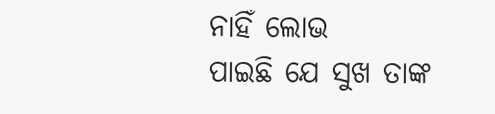ନାହିଁ ଲୋଭ
ପାଇଛି ଯେ ସୁଖ ତାଙ୍କ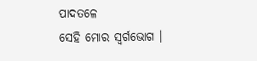ପାଦତଳେ
ସେହି ମୋର ସ୍ବର୍ଗଭୋଗ ।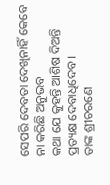ସେପରି ଦେବତା ଦେଖିନାହିଁ କେବେ
ନା କରିଛି ଅନୁଭବ
କଥା ଯେ କୁହନ୍ତି ଆଶିଷ ଦିଅନ୍ତି
ପ୍ରତ୍ୟକ୍ଷ ଦେବାଧିଦେବ ।
ତାଙ୍କ ଶ୍ରୀଚରଣେ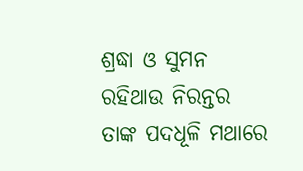ଶ୍ରଦ୍ଧା ଓ ସୁମନ
ରହିଥାଉ ନିରନ୍ତର
ତାଙ୍କ ପଦଧୂଳି ମଥାରେ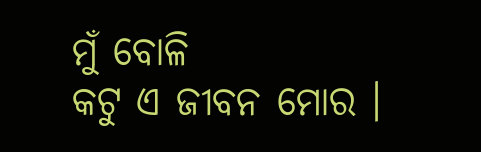ମୁଁ ବୋଳି
କଟୁ ଏ ଜୀବନ ମୋର ।